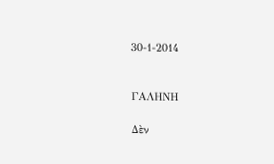30-1-2014


ΓΑΛΗΝΗ

Δὲν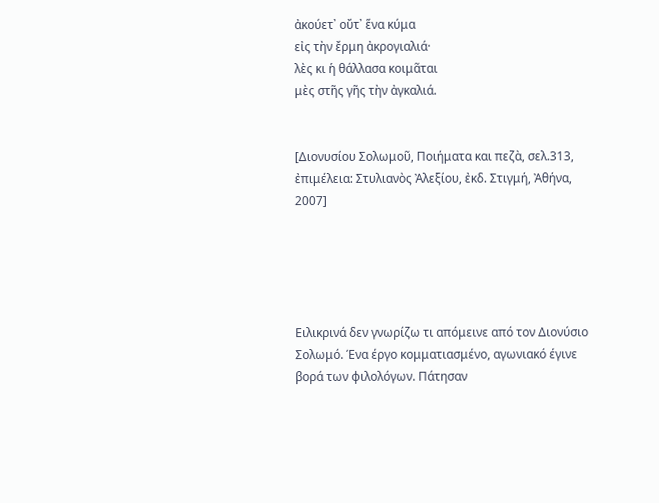ἀκούετ᾽ οὔτ᾽ ἕνα κύμα
εἰς τὴν ἔρμη ἀκρογιαλιά·
λὲς κι ἡ θάλλασα κοιμᾶται
μὲς στῆς γῆς τὴν ἀγκαλιά.


[Διονυσίου Σολωμοῦ, Ποιήματα και πεζὰ, σελ.313, ἐπιμέλεια: Στυλιανὸς Ἀλεξίου, ἐκδ. Στιγμή, Ἀθήνα, 2007]





Ειλικρινά δεν γνωρίζω τι απόμεινε από τον Διονύσιο Σολωμό. Ένα έργο κομματιασμένο, αγωνιακό έγινε βορά των φιλολόγων. Πάτησαν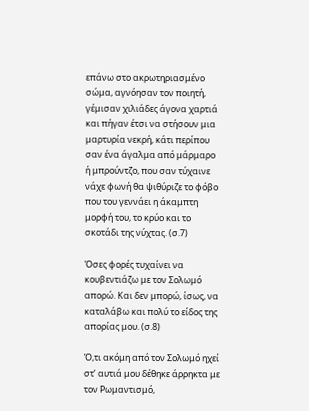επάνω στο ακρωτηριασμένο σώμα, αγνόησαν τον ποιητή, γέμισαν χιλιάδες άγονα χαρτιά και πήγαν έτσι να στήσουν μια μαρτυρία νεκρή, κάτι περίπου σαν ένα άγαλμα από μάρμαρο ή μπρούντζο, που σαν τύχαινε νάχε φωνή θα ψιθύριζε το φόβο που του γεννάει η άκαμπτη μορφή του, το κρύο και το σκοτάδι της νύχτας. (σ.7)

Όσες φορές τυχαίνει να κουβεντιάζω με τον Σολωμό απορώ. Και δεν μπορώ, ίσως, να καταλάβω και πολύ το είδος της απορίας μου. (σ.8)

Ό,τι ακόμη από τον Σολωμό ηχεί στ’ αυτιά μου δέθηκε άρρηκτα με τον Ρωμαντισμό,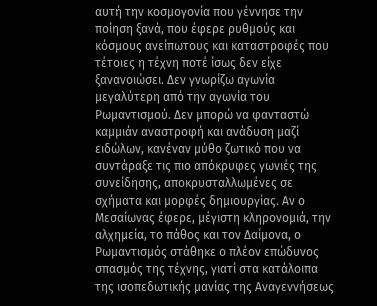αυτή την κοσμογονία που γέννησε την ποίηση ξανά, που έφερε ρυθμούς και κόσμους ανείπωτους και καταστροφές που τέτοιες η τέχνη ποτέ ίσως δεν είχε ξανανοιώσει. Δεν γνωρίζω αγωνία μεγαλύτερη από την αγωνία του Ρωμαντισμού. Δεν μπορώ να φανταστώ καμμιάν αναστροφή και ανάδυση μαζί ειδώλων, κανέναν μύθο ζωτικό που να συντάραξε τις πιο απόκρυφες γωνιές της συνείδησης, αποκρυσταλλωμένες σε σχήματα και μορφές δημιουργίας. Αν ο Μεσαίωνας έφερε, μέγιστη κληρονομιά, την αλχημεία, το πάθος και τον Δαίμονα, ο Ρωμαντισμός στάθηκε ο πλέον επώδυνος σπασμός της τέχνης, γιατί στα κατάλοιπα της ισοπεδωτικής μανίας της Αναγεννήσεως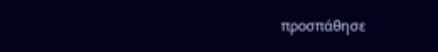προσπάθησε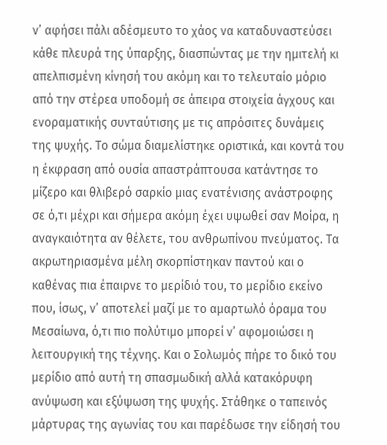ν’ αφήσει πάλι αδέσμευτο το χάος να καταδυναστεύσει κάθε πλευρά της ύπαρξης, διασπώντας με την ημιτελή κι απελπισμένη κίνησή του ακόμη και το τελευταίο μόριο από την στέρεα υποδομή σε άπειρα στοιχεία άγχους και ενοραματικής συνταύτισης με τις απρόσιτες δυνάμεις της ψυχής. Το σώμα διαμελίστηκε οριστικά, και κοντά του η έκφραση από ουσία απαστράπτουσα κατάντησε το μίζερο και θλιβερό σαρκίο μιας ενατένισης ανάστροφης σε ό,τι μέχρι και σήμερα ακόμη έχει υψωθεί σαν Μοίρα, η αναγκαιότητα αν θέλετε, του ανθρωπίνου πνεύματος. Τα ακρωτηριασμένα μέλη σκορπίστηκαν παντού και ο καθένας πια έπαιρνε το μερίδιό του, το μερίδιο εκείνο που, ίσως, ν’ αποτελεί μαζί με το αμαρτωλό όραμα του Μεσαίωνα, ό,τι πιο πολύτιμο μπορεί ν’ αφομοιώσει η λειτουργική της τέχνης. Και ο Σολωμός πήρε το δικό του μερίδιο από αυτή τη σπασμωδική αλλά κατακόρυφη ανύψωση και εξύψωση της ψυχής. Στάθηκε ο ταπεινός μάρτυρας της αγωνίας του και παρέδωσε την είδησή του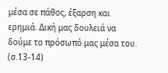μέσα σε πάθος, έξαρση και ερημιά. Δική μας δουλειά να δούμε το πρόσωπό μας μέσα του. (σ.13-14)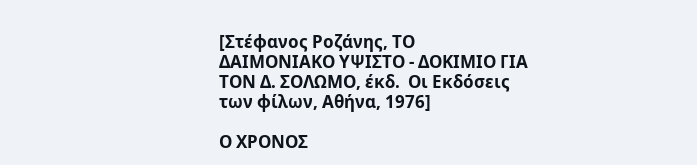[Στέφανος Ροζάνης, ΤΟ ΔΑΙΜΟΝΙΑΚΟ ΥΨΙΣΤΟ - ΔΟΚΙΜΙΟ ΓΙΑ ΤΟΝ Δ. ΣΟΛΩΜΟ, έκδ.  Οι Εκδόσεις των φίλων, Αθήνα, 1976]

Ο ΧΡΟΝΟΣ